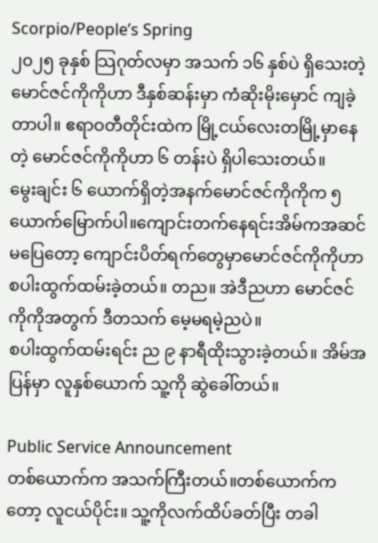Scorpio/People’s Spring
၂၀၂၅ ခုနှစ် သြဂုတ်လမှာ အသက် ၁၆ နှစ်ပဲ ရှိသေးတဲ့ မောင်ဇင်ကိုကိုဟာ ဒီနှစ်ဆန်းမှာ ကံဆိုးမိုးမှောင် ကျခဲ့တာပါ။ ဧရာဝတီတိုင်းထဲက မြို့ငယ်လေးတမြို့မှာနေတဲ့ မောင်ဇင်ကိုကိုဟာ ၆ တန်းပဲ ရှိပါသေးတယ်။
မွေးချင်း ၆ ယောက်ရှိတဲ့အနက်မောင်ဇင်ကိုကိုက ၅ ယောက်မြောက်ပါ။ကျောင်းတက်နေရင်းအိမ်ကအဆင်မပြေတော့ ကျောင်းပိတ်ရက်တွေမှာမောင်ဇင်ကိုကိုဟာ စပါးထွက်ထမ်းခဲ့တယ်။ တည။ အဲဒီညဟာ မောင်ဇင်ကိုကိုအတွက် ဒီတသက် မေ့မရမဲ့ညပဲ။
စပါးထွက်ထမ်းရင်း ည ၉ နာရီထိုးသွားခဲ့တယ်။ အိမ်အပြန်မှာ လူနှစ်ယောက် သူ့ကို ဆွဲခေါ်တယ်။

Public Service Announcement
တစ်ယောက်က အသက်ကြီးတယ်။တစ်ယောက်ကတော့ လူငယ်ပိုင်း။ သူ့ကိုလက်ထိပ်ခတ်ပြီး တခါ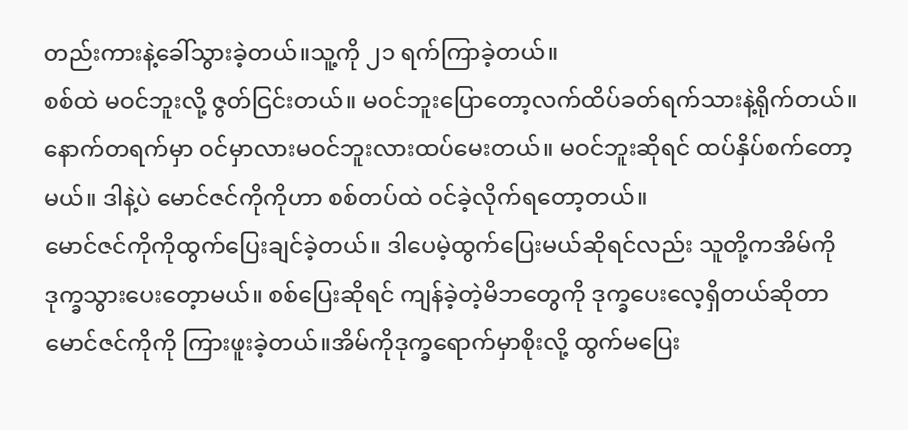တည်းကားနဲ့ခေါ်သွားခဲ့တယ်။သူ့ကို ၂၁ ရက်ကြာခဲ့တယ်။
စစ်ထဲ မဝင်ဘူးလို့ ဇွတ်ငြင်းတယ်။ မဝင်ဘူးပြောတော့လက်ထိပ်ခတ်ရက်သားနဲ့ရိုက်တယ်။ နောက်တရက်မှာ ဝင်မှာလားမဝင်ဘူးလားထပ်မေးတယ်။ မဝင်ဘူးဆိုရင် ထပ်နှိပ်စက်တော့မယ်။ ဒါနဲ့ပဲ မောင်ဇင်ကိုကိုဟာ စစ်တပ်ထဲ ဝင်ခဲ့လိုက်ရတော့တယ်။
မောင်ဇင်ကိုကိုထွက်ပြေးချင်ခဲ့တယ်။ ဒါပေမဲ့ထွက်ပြေးမယ်ဆိုရင်လည်း သူတို့ကအိမ်ကို ဒုက္ခသွားပေးတေ့ာမယ်။ စစ်ပြေးဆိုရင် ကျန်ခဲ့တဲ့မိဘတွေကို ဒုက္ခပေးလေ့ရှိတယ်ဆိုတာ မောင်ဇင်ကိုကို ကြားဖူးခဲ့တယ်။အိမ်ကိုဒုက္ခရောက်မှာစိုးလို့ ထွက်မပြေး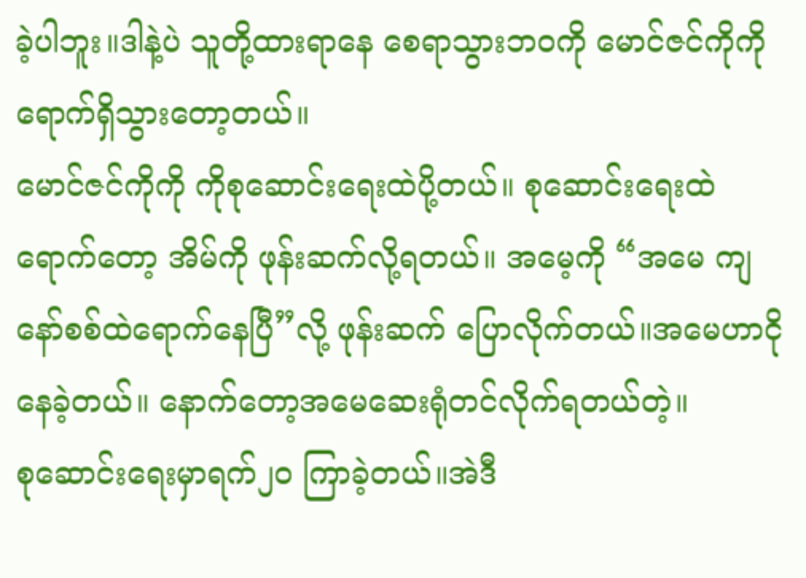ခဲ့ပါဘူး။ဒါနဲ့ပဲ သူတို့ထားရာနေ စေရာသွားဘဝကို မောင်ဇင်ကိုကို ရောက်ရှိသွားတော့တယ်။
မောင်ဇင်ကိုကို ကိုစုဆောင်းရေးထဲပို့တယ်။ စုဆောင်းရေးထဲရောက်တော့ အိမ်ကို ဖုန်းဆက်လို့ရတယ်။ အမေ့ကို “အမေ ကျနော်စစ်ထဲရောက်နေပြီ”လို့ ဖုန်းဆက် ပြောလိုက်တယ်။အမေဟာငိုနေခဲ့တယ်။ နောက်တော့အမေဆေးရုံတင်လိုက်ရတယ်တဲ့။
စုဆောင်းရေးမှာရက်၂၀ ကြာခဲ့တယ်။အဲဒီ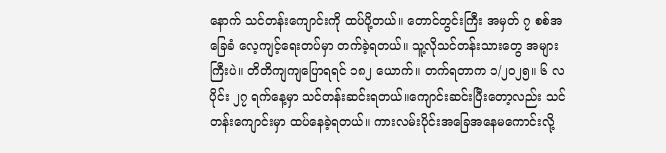နောက် သင်တန်းကျောင်းကို ထပ်ပို့တယ်။ တောင်တွင်းကြီး အမှတ် ၇ စစ်အခြေခံ လေ့ကျင့်ရေးတပ်မှာ တက်ခဲ့ရတယ်။ သူ့လိုသင်တန်းသားတွေ အများကြီးပဲ။ တိတိကျကျပြောရရင် ၁၈၂ ယောက်။ တက်ရတာက ၁/၂၀၂၅။ ၆ လပိုင်း ၂၇ ရက်နေ့မှာ သင်တန်းဆင်းရတယ်။ကျောင်းဆင်းပြီးတော့လည်း သင်တန်းကျောင်းမှာ ထပ်နေခဲ့ရတယ်။ ကားလမ်းပိုင်းအခြေအနေမကောင်းလို့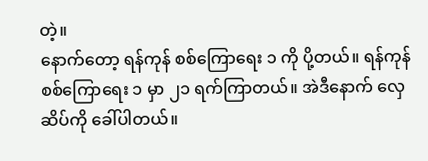တဲ့။
နောက်တော့ ရန်ကုန် စစ်ကြောရေး ၁ ကို ပို့တယ်။ ရန်ကုန် စစ်ကြောရေး ၁ မှာ ၂၁ ရက်ကြာတယ်။ အဲဒီနောက် လှေဆိပ်ကို ခေါ်ပါတယ်။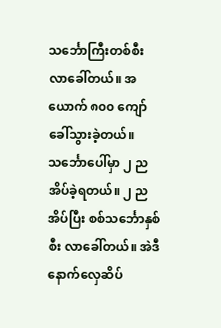သင်္ဘောကြီးတစ်စီး လာခေါ်တယ်။ အယောက် ၈၀၀ ကျော် ခေါ်သွားခဲ့တယ်။ သင်္ဘောပေါ်မှာ ၂ ညအိပ်ခဲ့ရတယ်။ ၂ ညအိပ်ပြီး စစ်သင်္ဘောနှစ်စီး လာခေါ်တယ်။ အဲဒီနောက်လှေဆိပ်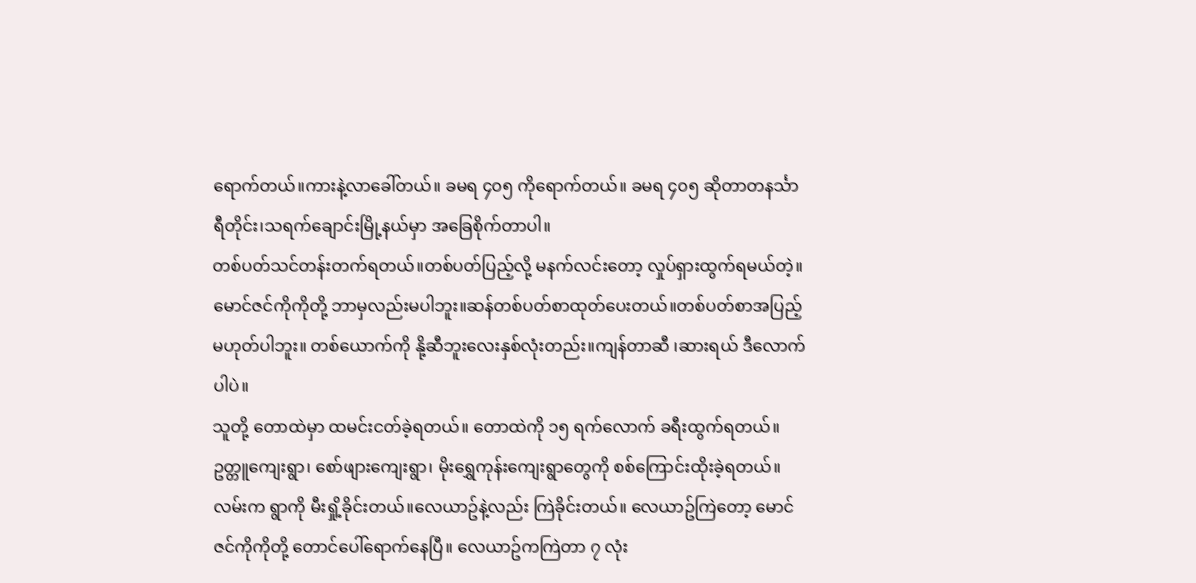ရောက်တယ်။ကားနဲ့လာခေါ်တယ်။ ခမရ ၄၀၅ ကိုရောက်တယ်။ ခမရ ၄၀၅ ဆိုတာတနင်္သာရီတိုင်း၊သရက်ချောင်းမြို့နယ်မှာ အခြေစိုက်တာပါ။
တစ်ပတ်သင်တန်းတက်ရတယ်။တစ်ပတ်ပြည့်လို့ မနက်လင်းတော့ လှုပ်ရှားထွက်ရမယ်တဲ့။ မောင်ဇင်ကိုကိုတို့ ဘာမှလည်းမပါဘူး။ဆန်တစ်ပတ်စာထုတ်ပေးတယ်။တစ်ပတ်စာအပြည့်မဟုတ်ပါဘူး။ တစ်ယောက်ကို နို့ဆီဘူးလေးနှစ်လုံးတည်း။ကျန်တာဆီ ၊ဆားရယ် ဒီလောက်ပါပဲ။
သူတို့ တောထဲမှာ ထမင်းငတ်ခဲ့ရတယ်။ တောထဲကို ၁၅ ရက်လောက် ခရီးထွက်ရတယ်။ ဥတ္တူကျေးရွာ၊ စော်ဖျားကျေးရွာ၊ မိုးရွှေကုန်းကျေးရွာတွေကို စစ်ကြောင်းထိုးခဲ့ရတယ်။ လမ်းက ရွာကို မီးရှို့ခိုင်းတယ်။လေယာဥ်နဲ့လည်း ကြဲခိုင်းတယ်။ လေယာဥ်ကြဲတော့ မောင်ဇင်ကိုကိုတို့ တောင်ပေါ်ရောက်နေပြီ။ လေယာဥ်ကကြဲတာ ၇ လုံး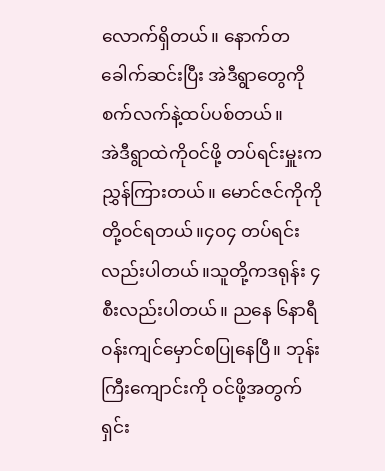လောက်ရှိတယ်။ နောက်တခေါက်ဆင်းပြီး အဲဒီရွာတွေကို စက်လက်နဲ့ထပ်ပစ်တယ်။
အဲဒီရွာထဲကိုဝင်ဖို့ တပ်ရင်းမှူးက ညွှန်ကြားတယ်။ မောင်ဇင်ကိုကိုတို့ဝင်ရတယ်။၄၀၄ တပ်ရင်းလည်းပါတယ်။သူတို့ကဒရုန်း ၄ စီးလည်းပါတယ်။ ညနေ ၆နာရီဝန်းကျင်မှောင်စပြုနေပြီ။ ဘုန်းကြီးကျောင်းကို ဝင်ဖို့အတွက် ရှင်း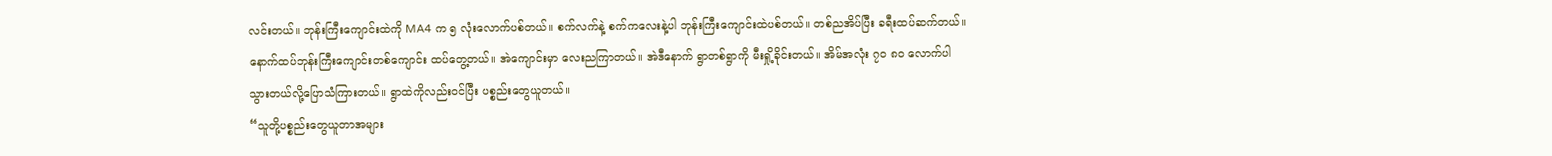လင်းတယ်။ ဘုန်းကြီးကျောင်းထဲကို MA4 က ၅ လုံးလောက်ပစ်တယ်။ စက်လက်နဲ့ စက်ကလေးနဲ့ပါ ဘုန်းကြီးကျောင်းထဲပစ်တယ်။ တစ်ညအိပ်ပြီး ခရီးထပ်ဆက်တယ်။ နောက်ထပ်ဘုန်းကြီးကျောင်းတစ်ကျောင်း ထပ်တွေ့တယ်။ အဲကျောင်းမှာ လေးညကြာတယ်။ အဲဒီနောက် ရွာတစ်ရွာကို မီးရှို့ခိုင်းတယ်။ အိမ်အလုံး ၇၀ ၈၀ လောက်ပါသွားတယ်လို့ပြောသံကြားတယ်။ ရွာထဲကိုလည်းဝင်ပြီး ပစ္စည်းတွေယူတယ်။
“သူတို့ပစ္စည်းတွေယူတာအများ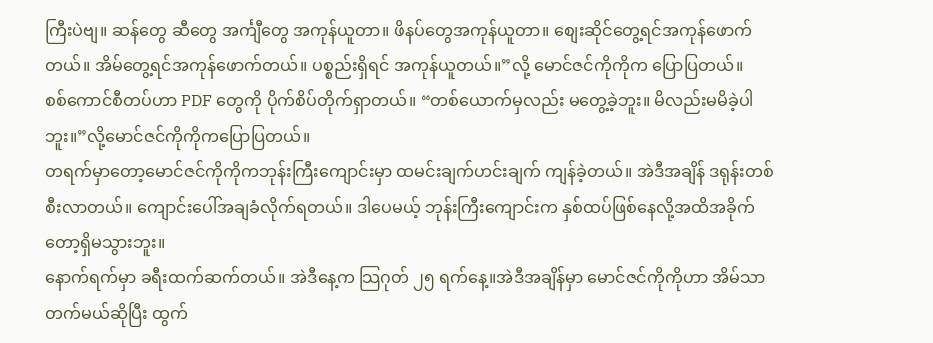ကြီးပဲဗျ။ ဆန်တွေ ဆီတွေ အင်္ကျီတွေ အကုန်ယူတာ။ ဖိနပ်တွေအကုန်ယူတာ။ စျေးဆိုင်တွေ့ရင်အကုန်ဖောက်တယ်။ အိမ်တွေ့ရင်အကုန်ဖောက်တယ်။ ပစ္စည်းရှိရင် အကုန်ယူတယ်။”လို့ မောင်ဇင်ကိုကိုက ပြောပြတယ်။
စစ်ကောင်စီတပ်ဟာ PDF တွေကို ပိုက်စိပ်တိုက်ရှာတယ်။ “တစ်ယောက်မှလည်း မတွေ့ခဲ့ဘူး။ မိလည်းမမိခဲ့ပါဘူး။”လို့မောင်ဇင်ကိုကိုကပြောပြတယ်။
တရက်မှာတော့မောင်ဇင်ကိုကိုကဘုန်းကြီးကျောင်းမှာ ထမင်းချက်ဟင်းချက် ကျန်ခဲ့တယ်။ အဲဒီအချိန် ဒရုန်းတစ်စီးလာတယ်။ ကျောင်းပေါ်အချခံလိုက်ရတယ်။ ဒါပေမယ့် ဘုန်းကြီးကျောင်းက နှစ်ထပ်ဖြစ်နေလို့အထိအခိုက်တော့ရှိမသွားဘူး။
နောက်ရက်မှာ ခရီးထက်ဆက်တယ်။ အဲဒီနေ့က သြဂုတ် ၂၅ ရက်နေ့။အဲဒီအချိန်မှာ မောင်ဇင်ကိုကိုဟာ အိမ်သာတက်မယ်ဆိုပြီး ထွက်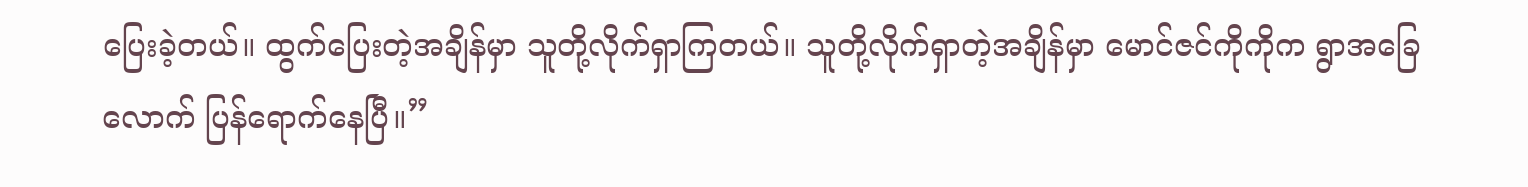ပြေးခဲ့တယ်။ ထွက်ပြေးတဲ့အချိန်မှာ သူတို့လိုက်ရှာကြတယ်။ သူတို့လိုက်ရှာတဲ့အချိန်မှာ မောင်ဇင်ကိုကိုက ရွာအခြေလောက် ပြန်ရောက်နေပြီ။”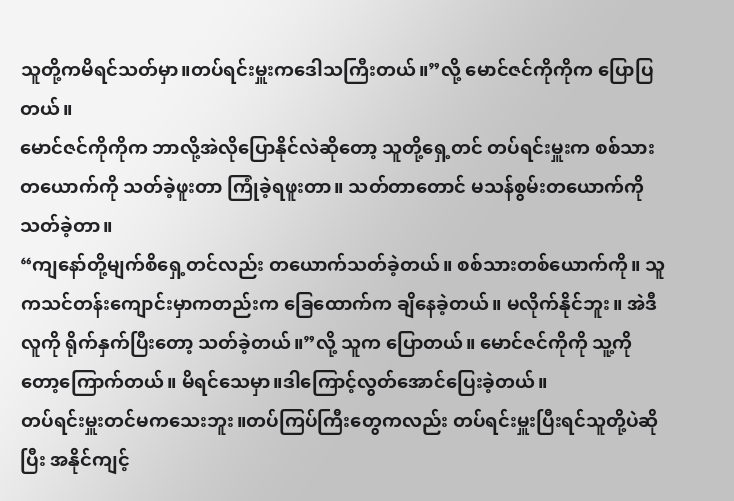သူတို့ကမိရင်သတ်မှာ။တပ်ရင်းမှူးကဒေါသကြီးတယ်။”လို့ မောင်ဇင်ကိုကိုက ပြောပြတယ်။
မောင်ဇင်ကိုကိုက ဘာလို့အဲလိုပြောနိုင်လဲဆိုတော့ သူတို့ရှေ့တင် တပ်ရင်းမှူးက စစ်သားတယောက်ကို သတ်ခဲ့ဖူးတာ ကြုံခဲ့ရဖူးတာ။ သတ်တာတောင် မသန်စွမ်းတယောက်ကို သတ်ခဲ့တာ။
“ကျနော်တို့မျက်စိရှေ့တင်လည်း တယောက်သတ်ခဲ့တယ်။ စစ်သားတစ်ယောက်ကို။ သူကသင်တန်းကျောင်းမှာကတည်းက ခြေထောက်က ချိနေခဲ့တယ်။ မလိုက်နိုင်ဘူး။ အဲဒီလူကို ရိုက်နှက်ပြီးတော့ သတ်ခဲ့တယ်။”လို့ သူက ပြောတယ်။ မောင်ဇင်ကိုကို သူ့ကိုတော့ကြောက်တယ်။ မိရင်သေမှာ။ဒါကြောင့်လွတ်အောင်ပြေးခဲ့တယ်။
တပ်ရင်းမှူးတင်မကသေးဘူး။တပ်ကြပ်ကြီးတွေကလည်း တပ်ရင်းမှူးပြီးရင်သူတို့ပဲဆိုပြီး အနိုင်ကျင့်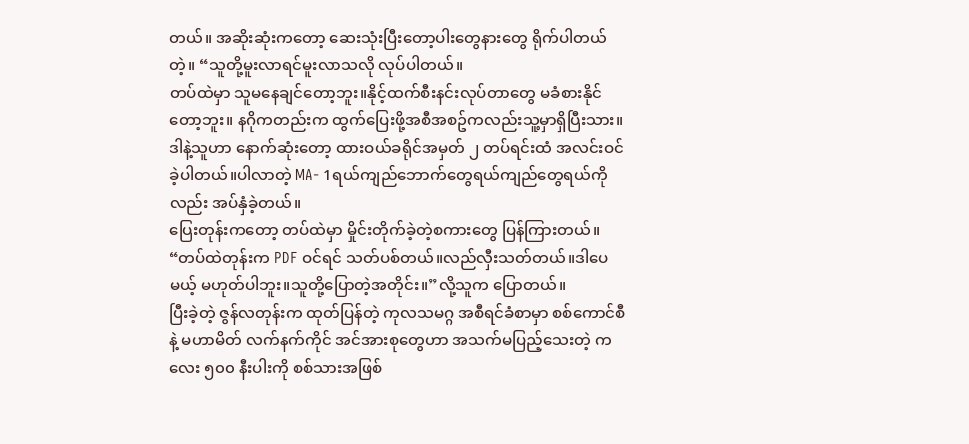တယ်။ အဆိုးဆုံးကတော့ ဆေးသုံးပြီးတော့ပါးတွေနားတွေ ရိုက်ပါတယ်တဲ့။ “သူတို့မူးလာရင်မူးလာသလို လုပ်ပါတယ်။
တပ်ထဲမှာ သူမနေချင်တော့ဘူး။နိုင့်ထက်စီးနင်းလုပ်တာတွေ မခံစားနိုင်တော့ဘူး။ နဂိုကတည်းက ထွက်ပြေးဖို့အစီအစဥ်ကလည်းသူ့မှာရှိပြီးသား။ ဒါနဲ့သူဟာ နောက်ဆုံးတော့ ထားဝယ်ခရိုင်အမှတ် ၂ တပ်ရင်းထံ အလင်းဝင်ခဲ့ပါတယ်။ပါလာတဲ့ MA- 1ရယ်ကျည်ဘောက်တွေရယ်ကျည်တွေရယ်ကိုလည်း အပ်နှံခဲ့တယ်။
ပြေးတုန်းကတော့ တပ်ထဲမှာ မှိုင်းတိုက်ခဲ့တဲ့စကားတွေ ပြန်ကြားတယ်။ “တပ်ထဲတုန်းက PDF ဝင်ရင် သတ်ပစ်တယ်။လည်လှီးသတ်တယ်။ဒါပေမယ့် မဟုတ်ပါဘူး။သူတို့ပြောတဲ့အတိုင်း။”လို့သူက ပြောတယ်။
ပြီးခဲ့တဲ့ ဇွန်လတုန်းက ထုတ်ပြန်တဲ့ ကုလသမဂ္ဂ အစီရင်ခံစာမှာ စစ်ကောင်စီ နဲ့ မဟာမိတ် လက်နက်ကိုင် အင်အားစုတွေဟာ အသက်မပြည့်သေးတဲ့ ကလေး ၅၀၀ နီးပါးကို စစ်သားအဖြစ်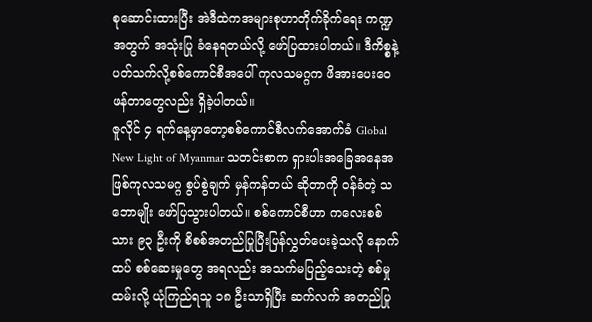စုဆောင်းထားပြီး အဲဒီထဲကအများစုဟာတိုက်ခိုက်ရေး ကဏ္ဍအတွက် အသုံးပြု ခံနေရတယ်လို့ ဖော်ပြထားပါတယ်။ ဒီကိစ္စနဲ့ ပတ်သက်လို့စစ်ကောင်စီအပေါ် ကုလသမဂ္ဂက ဖိအားပေးဝေဖန်တာတွေလည်း ရှိခဲ့ပါတယ်။
ဇူလိုင် ၄ ရက်နေ့မှာတော့စစ်ကောင်စီလက်အောက်ခံ Global New Light of Myanmar သတင်းစာက ရှားပါးအခြေအနေအဖြစ်ကုလသမဂ္ဂ စွပ်စွဲချက် မှန်ကန်တယ် ဆိုတာကို ဝန်ခံတဲ့ သဘောမျိုး ဖော်ပြသွားပါတယ်။ စစ်ကောင်စီဟာ ကလေးစစ်သား ၉၃ ဦးကို စိစစ်အတည်ပြုပြီးပြန်လွှတ်ပေးခဲ့သလို နောက်ထပ် စစ်ဆေးမှုတွေ အရလည်း အသက်မပြည့်သေးတဲ့ စစ်မှုထမ်းလို့ ယုံကြည်ရသူ ၁၈ ဦးသာရှိပြီး ဆက်လက် အတည်ပြု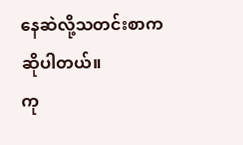နေဆဲလို့သတင်းစာကဆိုပါတယ်။
ကု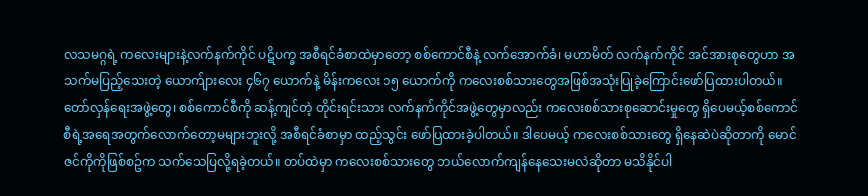လသမဂ္ဂရဲ့ ကလေးများနဲ့လက်နက်ကိုင် ပဋိပက္ခ အစီရင်ခံစာထဲမှာတော့ စစ်ကောင်စီနဲ့ လက်အောက်ခံ၊ မဟာမိတ် လက်နက်ကိုင် အင်အားစုတွေဟာ အသက်မပြည့်သေးတဲ့ ယောက်ျားလေး ၄၆၇ ယောက်နဲ့ မိန်းကလေး ၁၅ ယောက်ကို ကလေးစစ်သားတွေအဖြစ်အသုံးပြုခဲ့ကြောင်းဖော်ပြထားပါတယ်။
တော်လှန်ရေးအဖွဲ့တွေ၊ စစ်ကောင်စီကို ဆန့်ကျင်တဲ့ တိုင်းရင်းသား လက်နက်ကိုင်အဖွဲ့တွေမှာလည်း ကလေးစစ်သားစုဆောင်းမှုတွေ ရှိပေမယ့်စစ်ကောင်စီရဲ့အရေအတွက်လောက်တော့မများဘူးလို့ အစီရင်ခံစာမှာ ထည့်သွင်း ဖော်ပြထားခဲ့ပါတယ်။ ဒါပေမယ့် ကလေးစစ်သားတွေ ရှိနေဆဲပဲဆိုတာကို မောင်ဇင်ကိုကိုဖြစ်စဥ်က သက်သေပြလို့ရခဲ့တယ်။ တပ်ထဲမှာ ကလေးစစ်သားတွေ ဘယ်လောက်ကျန်နေသေးမလဲဆိုတာ မသိနိုင်ပါ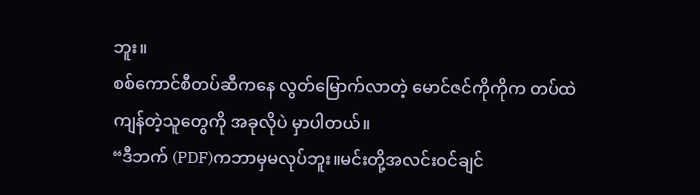ဘူး။
စစ်ကောင်စီတပ်ဆီကနေ လွတ်မြောက်လာတဲ့ မောင်ဇင်ကိုကိုက တပ်ထဲကျန်တဲ့သူတွေကို အခုလိုပဲ မှာပါတယ်။
“ဒီဘက် (PDF)ကဘာမှမလုပ်ဘူး။မင်းတို့အလင်းဝင်ချင်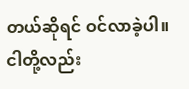တယ်ဆိုရင် ဝင်လာခဲ့ပါ။ ငါတို့လည်း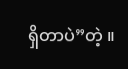ရှိတာပဲ”တဲ့ ။